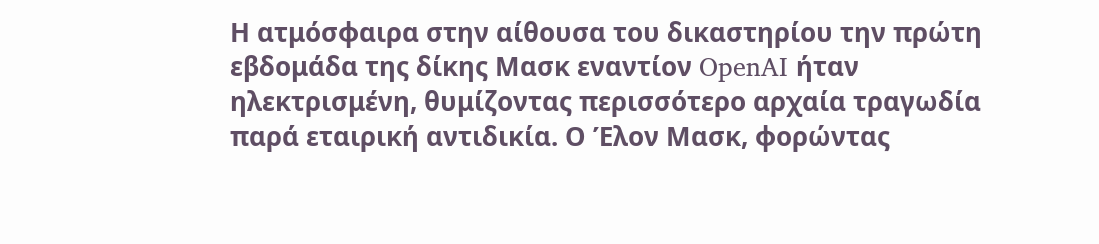Η ατμόσφαιρα στην αίθουσα του δικαστηρίου την πρώτη εβδομάδα της δίκης Μασκ εναντίον OpenAI ήταν ηλεκτρισμένη, θυμίζοντας περισσότερο αρχαία τραγωδία παρά εταιρική αντιδικία. Ο Έλον Μασκ, φορώντας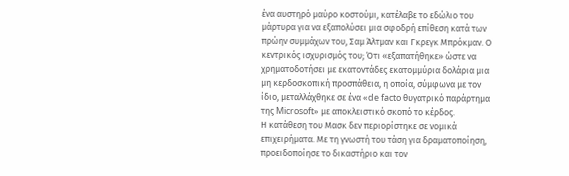ένα αυστηρό μαύρο κοστούμι, κατέλαβε το εδώλιο του μάρτυρα για να εξαπολύσει μια σφοδρή επίθεση κατά των πρώην συμμάχων του, Σαμ Άλτμαν και Γκρεγκ Μπρόκμαν. Ο κεντρικός ισχυρισμός του; Ότι «εξαπατήθηκε» ώστε να χρηματοδοτήσει με εκατοντάδες εκατομμύρια δολάρια μια μη κερδοσκοπική προσπάθεια, η οποία, σύμφωνα με τον ίδιο, μεταλλάχθηκε σε ένα «de facto θυγατρικό παράρτημα της Microsoft» με αποκλειστικό σκοπό το κέρδος.
Η κατάθεση του Μασκ δεν περιορίστηκε σε νομικά επιχειρήματα. Με τη γνωστή του τάση για δραματοποίηση, προειδοποίησε το δικαστήριο και τον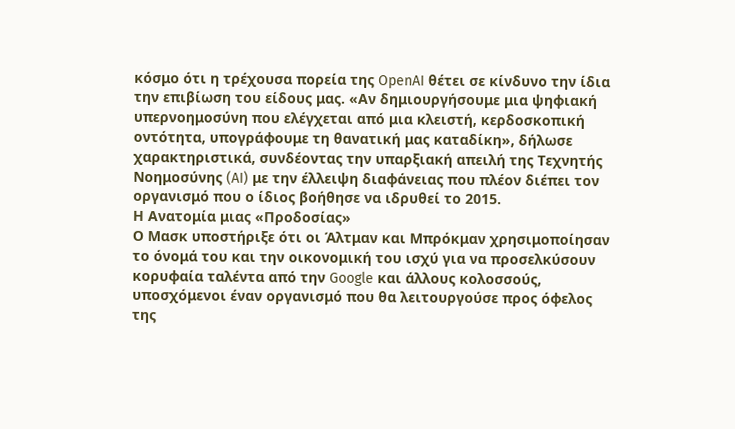κόσμο ότι η τρέχουσα πορεία της OpenAI θέτει σε κίνδυνο την ίδια την επιβίωση του είδους μας. «Αν δημιουργήσουμε μια ψηφιακή υπερνοημοσύνη που ελέγχεται από μια κλειστή, κερδοσκοπική οντότητα, υπογράφουμε τη θανατική μας καταδίκη», δήλωσε χαρακτηριστικά, συνδέοντας την υπαρξιακή απειλή της Τεχνητής Νοημοσύνης (AI) με την έλλειψη διαφάνειας που πλέον διέπει τον οργανισμό που ο ίδιος βοήθησε να ιδρυθεί το 2015.
Η Ανατομία μιας «Προδοσίας»
Ο Μασκ υποστήριξε ότι οι Άλτμαν και Μπρόκμαν χρησιμοποίησαν το όνομά του και την οικονομική του ισχύ για να προσελκύσουν κορυφαία ταλέντα από την Google και άλλους κολοσσούς, υποσχόμενοι έναν οργανισμό που θα λειτουργούσε προς όφελος της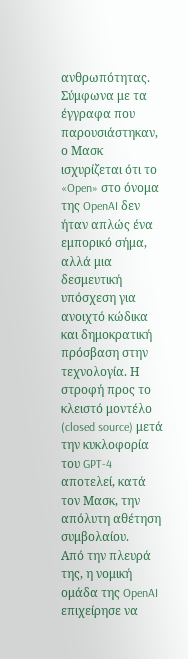ανθρωπότητας. Σύμφωνα με τα έγγραφα που παρουσιάστηκαν, ο Μασκ ισχυρίζεται ότι το «Open» στο όνομα της OpenAI δεν ήταν απλώς ένα εμπορικό σήμα, αλλά μια δεσμευτική υπόσχεση για ανοιχτό κώδικα και δημοκρατική πρόσβαση στην τεχνολογία. Η στροφή προς το κλειστό μοντέλο (closed source) μετά την κυκλοφορία του GPT-4 αποτελεί, κατά τον Μασκ, την απόλυτη αθέτηση συμβολαίου.
Από την πλευρά της, η νομική ομάδα της OpenAI επιχείρησε να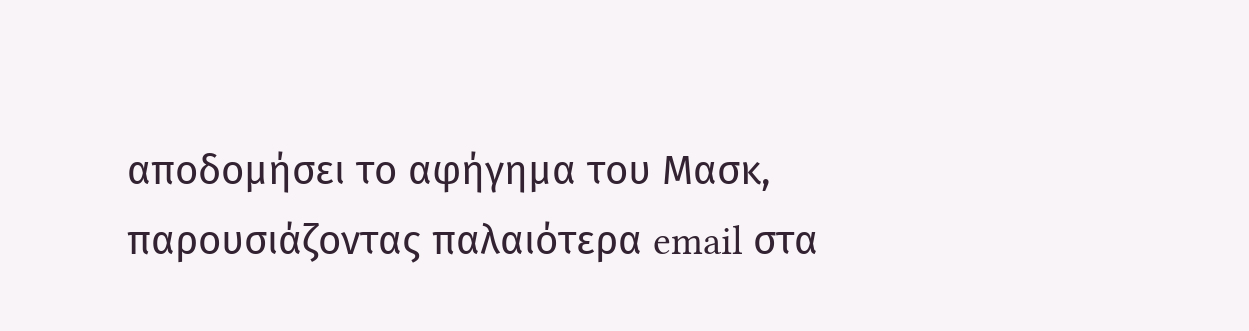αποδομήσει το αφήγημα του Μασκ, παρουσιάζοντας παλαιότερα email στα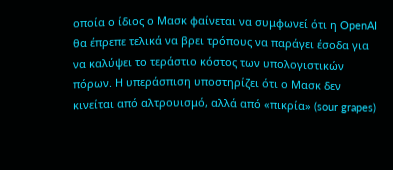οποία ο ίδιος ο Μασκ φαίνεται να συμφωνεί ότι η OpenAI θα έπρεπε τελικά να βρει τρόπους να παράγει έσοδα για να καλύψει το τεράστιο κόστος των υπολογιστικών πόρων. Η υπεράσπιση υποστηρίζει ότι ο Μασκ δεν κινείται από αλτρουισμό, αλλά από «πικρία» (sour grapes)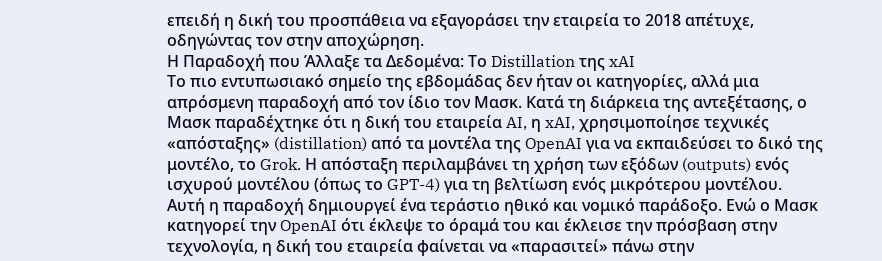επειδή η δική του προσπάθεια να εξαγοράσει την εταιρεία το 2018 απέτυχε, οδηγώντας τον στην αποχώρηση.
Η Παραδοχή που Άλλαξε τα Δεδομένα: Το Distillation της xAI
Το πιο εντυπωσιακό σημείο της εβδομάδας δεν ήταν οι κατηγορίες, αλλά μια απρόσμενη παραδοχή από τον ίδιο τον Μασκ. Κατά τη διάρκεια της αντεξέτασης, ο Μασκ παραδέχτηκε ότι η δική του εταιρεία AI, η xAI, χρησιμοποίησε τεχνικές «απόσταξης» (distillation) από τα μοντέλα της OpenAI για να εκπαιδεύσει το δικό της μοντέλο, το Grok. Η απόσταξη περιλαμβάνει τη χρήση των εξόδων (outputs) ενός ισχυρού μοντέλου (όπως το GPT-4) για τη βελτίωση ενός μικρότερου μοντέλου.
Αυτή η παραδοχή δημιουργεί ένα τεράστιο ηθικό και νομικό παράδοξο. Ενώ ο Μασκ κατηγορεί την OpenAI ότι έκλεψε το όραμά του και έκλεισε την πρόσβαση στην τεχνολογία, η δική του εταιρεία φαίνεται να «παρασιτεί» πάνω στην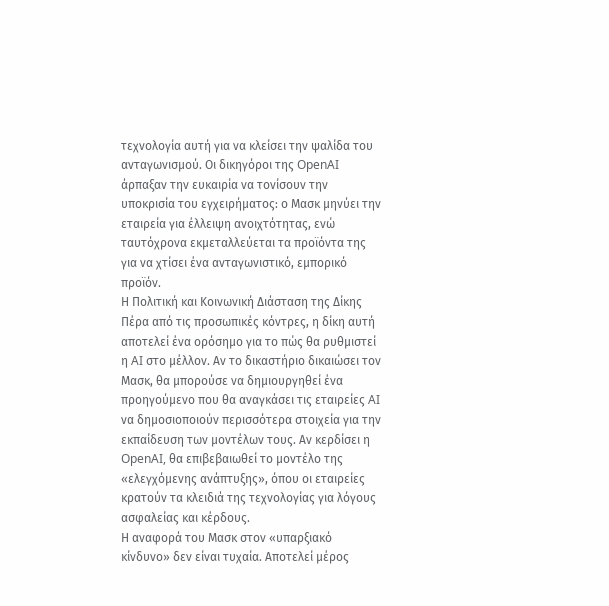τεχνολογία αυτή για να κλείσει την ψαλίδα του ανταγωνισμού. Οι δικηγόροι της OpenAI άρπαξαν την ευκαιρία να τονίσουν την υποκρισία του εγχειρήματος: ο Μασκ μηνύει την εταιρεία για έλλειψη ανοιχτότητας, ενώ ταυτόχρονα εκμεταλλεύεται τα προϊόντα της για να χτίσει ένα ανταγωνιστικό, εμπορικό προϊόν.
Η Πολιτική και Κοινωνική Διάσταση της Δίκης
Πέρα από τις προσωπικές κόντρες, η δίκη αυτή αποτελεί ένα ορόσημο για το πώς θα ρυθμιστεί η AI στο μέλλον. Αν το δικαστήριο δικαιώσει τον Μασκ, θα μπορούσε να δημιουργηθεί ένα προηγούμενο που θα αναγκάσει τις εταιρείες AI να δημοσιοποιούν περισσότερα στοιχεία για την εκπαίδευση των μοντέλων τους. Αν κερδίσει η OpenAI, θα επιβεβαιωθεί το μοντέλο της «ελεγχόμενης ανάπτυξης», όπου οι εταιρείες κρατούν τα κλειδιά της τεχνολογίας για λόγους ασφαλείας και κέρδους.
Η αναφορά του Μασκ στον «υπαρξιακό κίνδυνο» δεν είναι τυχαία. Αποτελεί μέρος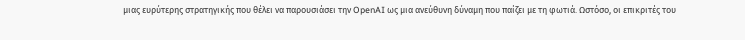μιας ευρύτερης στρατηγικής που θέλει να παρουσιάσει την OpenAI ως μια ανεύθυνη δύναμη που παίζει με τη φωτιά. Ωστόσο, οι επικριτές του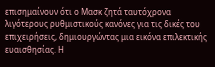επισημαίνουν ότι ο Μασκ ζητά ταυτόχρονα λιγότερους ρυθμιστικούς κανόνες για τις δικές του επιχειρήσεις, δημιουργώντας μια εικόνα επιλεκτικής ευαισθησίας. Η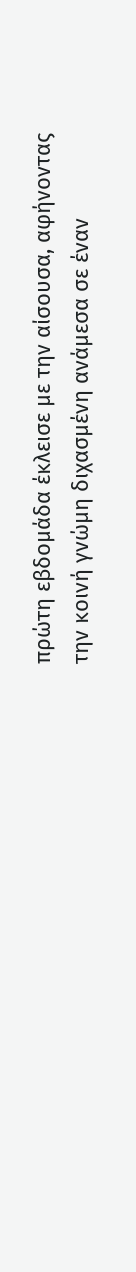πρώτη εβδομάδα έκλεισε με την αίσουσα, αφήνοντας την κοινή γνώμη διχασμένη ανάμεσα σε έναν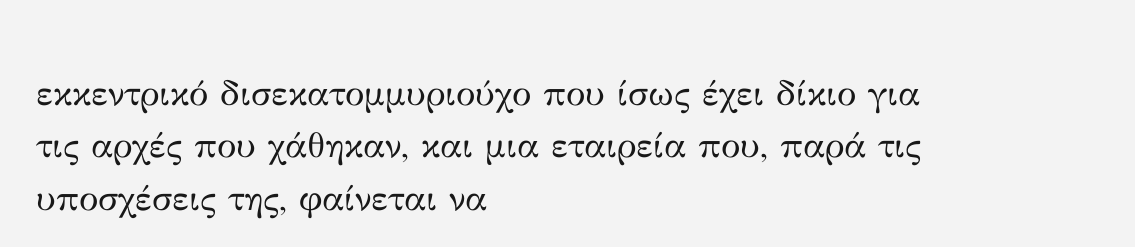εκκεντρικό δισεκατομμυριούχο που ίσως έχει δίκιο για τις αρχές που χάθηκαν, και μια εταιρεία που, παρά τις υποσχέσεις της, φαίνεται να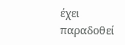έχει παραδοθεί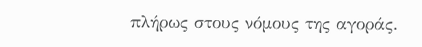πλήρως στους νόμους της αγοράς.